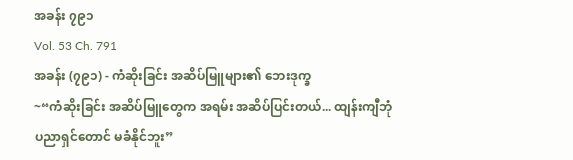အခန်း ၇၉၁
Vol. 53 Ch. 791
အခန်း (၇၉၁) - ကံဆိုးခြင်း အဆိပ်မြူများ၏ ဘေးဒုက္ခ
~“ကံဆိုးခြင်း အဆိပ်မြူတွေက အရမ်း အဆိပ်ပြင်းတယ်... ထျန်းကျီဘုံ ပညာရှင်တောင် မခံနိုင်ဘူး”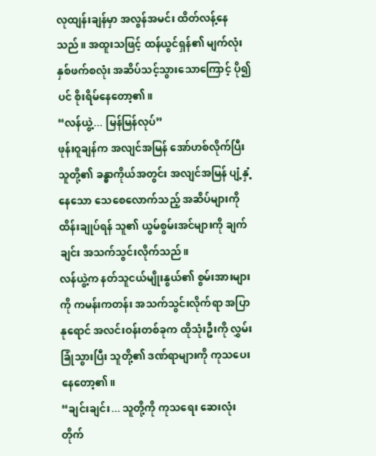လုထျန်းချန်မှာ အလွန်အမင်း ထိတ်လန့်နေသည်။ အထူးသဖြင့် ထန်ယွင်ရှန်၏ မျက်လုံးနှစ်ဖက်စလုံး အဆိပ်သင့်သွားသောကြောင့် ပို၍ပင် စိုးရိမ်နေတော့၏။
“လန်ယွဲ့... မြန်မြန်လုပ်”
ဖုန်းဝူချန်က အလျင်အမြန် အော်ဟစ်လိုက်ပြီး သူတို့၏ ခန္ဓာကိုယ်အတွင်း အလျင်အမြန် ပျံ့နှံ့နေသော သေစေလောက်သည့် အဆိပ်များကို ထိန်းချုပ်ရန် သူ၏ ယွမ်စွမ်းအင်များကို ချက်ချင်း အသက်သွင်းလိုက်သည်။
လန်ယွဲ့က နတ်သူငယ်မျိုးနွယ်၏ စွမ်းအားများကို ကမန်းကတန်း အသက်သွင်းလိုက်ရာ အပြာနုရောင် အလင်းဝန်းတစ်ခုက ထိုသုံးဦးကို လွှမ်းခြုံသွားပြီး သူတို့၏ ဒဏ်ရာများကို ကုသပေးနေတော့၏။
“ချင်းချင်း... သူတို့ကို ကုသရေး ဆေးလုံး တိုက်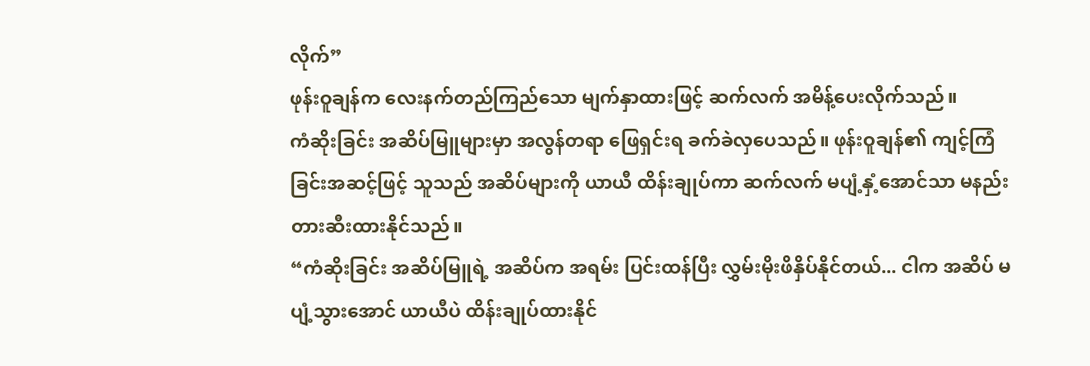လိုက်”
ဖုန်းဝူချန်က လေးနက်တည်ကြည်သော မျက်နှာထားဖြင့် ဆက်လက် အမိန့်ပေးလိုက်သည်။
ကံဆိုးခြင်း အဆိပ်မြူများမှာ အလွန်တရာ ဖြေရှင်းရ ခက်ခဲလှပေသည်။ ဖုန်းဝူချန်၏ ကျင့်ကြံခြင်းအဆင့်ဖြင့် သူသည် အဆိပ်များကို ယာယီ ထိန်းချုပ်ကာ ဆက်လက် မပျံ့နှံ့အောင်သာ မနည်း တားဆီးထားနိုင်သည်။
“ကံဆိုးခြင်း အဆိပ်မြူရဲ့ အဆိပ်က အရမ်း ပြင်းထန်ပြီး လွှမ်းမိုးဖိနှိပ်နိုင်တယ်... ငါက အဆိပ် မပျံ့သွားအောင် ယာယီပဲ ထိန်းချုပ်ထားနိုင်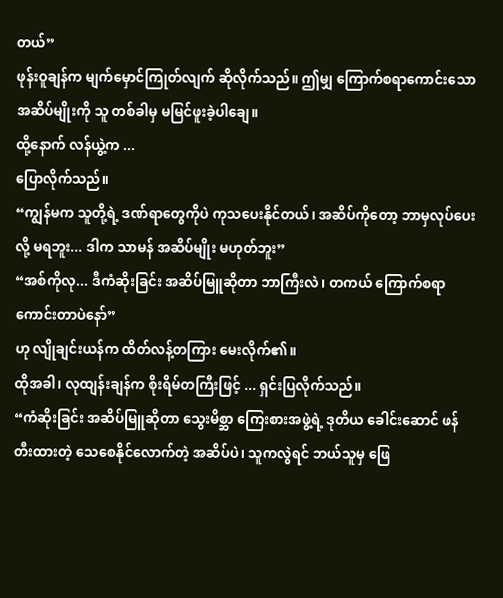တယ်”
ဖုန်းဝူချန်က မျက်မှောင်ကြုတ်လျက် ဆိုလိုက်သည်။ ဤမျှ ကြောက်စရာကောင်းသော အဆိပ်မျိုးကို သူ တစ်ခါမှ မမြင်ဖူးခဲ့ပါချေ။
ထို့နောက် လန်ယွဲ့က ...
ပြောလိုက်သည်။
“ကျွန်မက သူတို့ရဲ့ ဒဏ်ရာတွေကိုပဲ ကုသပေးနိုင်တယ်၊ အဆိပ်ကိုတော့ ဘာမှလုပ်ပေးလို့ မရဘူး... ဒါက သာမန် အဆိပ်မျိုး မဟုတ်ဘူး”
“အစ်ကိုလု... ဒီကံဆိုးခြင်း အဆိပ်မြူဆိုတာ ဘာကြီးလဲ၊ တကယ် ကြောက်စရာကောင်းတာပဲနော်”
ဟု လျိုချင်းယန်က ထိတ်လန့်တကြား မေးလိုက်၏။
ထိုအခါ၊ လုထျန်းချန်က စိုးရိမ်တကြီးဖြင့် ... ရှင်းပြလိုက်သည်။
“ကံဆိုးခြင်း အဆိပ်မြူဆိုတာ သွေးမိစ္ဆာ ကြေးစားအဖွဲ့ရဲ့ ဒုတိယ ခေါင်းဆောင် ဖန်တီးထားတဲ့ သေစေနိုင်လောက်တဲ့ အဆိပ်ပဲ၊ သူကလွဲရင် ဘယ်သူမှ ဖြေ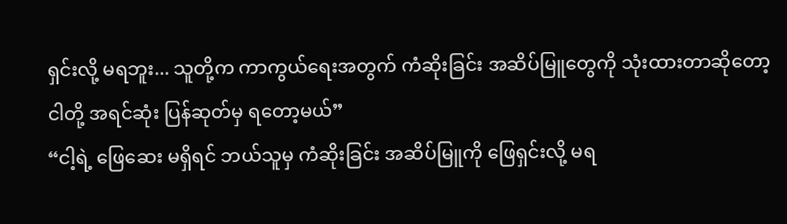ရှင်းလို့ မရဘူး... သူတို့က ကာကွယ်ရေးအတွက် ကံဆိုးခြင်း အဆိပ်မြူတွေကို သုံးထားတာဆိုတော့ ငါတို့ အရင်ဆုံး ပြန်ဆုတ်မှ ရတော့မယ်”
“ငါ့ရဲ့ ဖြေဆေး မရှိရင် ဘယ်သူမှ ကံဆိုးခြင်း အဆိပ်မြူကို ဖြေရှင်းလို့ မရ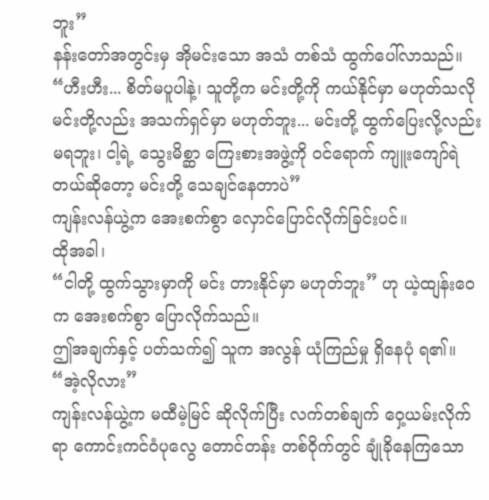ဘူး”
နန်းတော်အတွင်းမှ အိုမင်းသော အသံ တစ်သံ ထွက်ပေါ်လာသည်။
“ဟီးဟီး... စိတ်မပူပါနဲ့၊ သူတို့က မင်းတို့ကို ကယ်နိုင်မှာ မဟုတ်သလို မင်းတို့လည်း အသက်ရှင်မှာ မဟုတ်ဘူး... မင်းတို့ ထွက်ပြေးလို့လည်း မရဘူး၊ ငါ့ရဲ့ သွေးမိစ္ဆာ ကြေးစားအဖွဲ့ကို ဝင်ရောက် ကျူးကျော်ရဲတယ်ဆိုတော့ မင်းတို့ သေချင်နေတာပဲ”
ကျန်းလန်ယွဲ့က အေးစက်စွာ လှောင်ပြောင်လိုက်ခြင်းပင်။
ထိုအခါ၊
“ငါတို့ ထွက်သွားမှာကို မင်း တားနိုင်မှာ မဟုတ်ဘူး” ဟု ယဲ့ထျန်းဝေက အေးစက်စွာ ပြောလိုက်သည်။
ဤအချက်နှင့် ပတ်သက်၍ သူက အလွန် ယုံကြည်မှု ရှိနေပုံ ရ၏။
“အဲ့လိုလား”
ကျန်းလန်ယွဲ့က မထီမဲ့မြင် ဆိုလိုက်ပြီး လက်တစ်ချက် ဝှေ့ယမ်းလိုက်ရာ ကောင်းကင်ဝံပုလွေ တောင်တန်း တစ်ဝိုက်တွင် ချုံခိုနေကြသော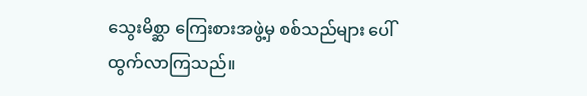သွေးမိစ္ဆာ ကြေးစားအဖွဲ့မှ စစ်သည်များ ပေါ်ထွက်လာကြသည်။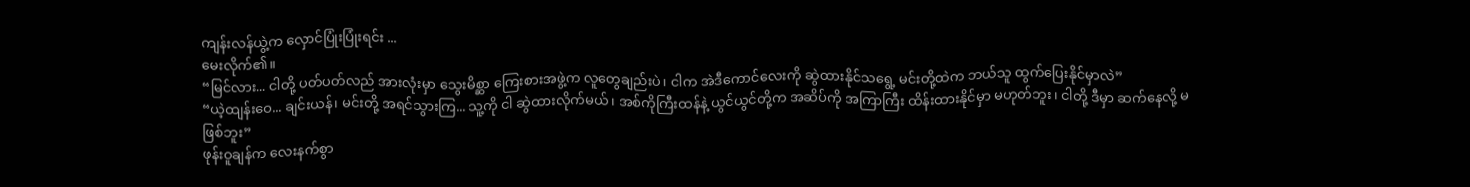ကျန်းလန်ယွဲ့က လှောင်ပြုံးပြုံးရင်း ...
မေးလိုက်၏။
“မြင်လား... ငါတို့ ပတ်ပတ်လည် အားလုံးမှာ သွေးမိစ္ဆာ ကြေးစားအဖွဲ့က လူတွေချည်းပဲ၊ ငါက အဲဒီကောင်လေးကို ဆွဲထားနိုင်သရွေ့ မင်းတို့ထဲက ဘယ်သူ ထွက်ပြေးနိုင်မှာလဲ”
“ယဲ့ထျန်းဝေ... ချင်းယန်၊ မင်းတို့ အရင်သွားကြ... သူ့ကို ငါ ဆွဲထားလိုက်မယ်၊ အစ်ကိုကြီးထန်နဲ့ ယွင်ယွင်တို့က အဆိပ်ကို အကြာကြီး ထိန်းထားနိုင်မှာ မဟုတ်ဘူး၊ ငါတို့ ဒီမှာ ဆက်နေလို့ မဖြစ်ဘူး”
ဖုန်းဝူချန်က လေးနက်စွာ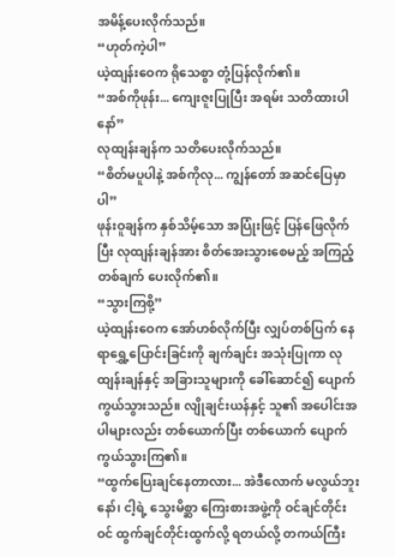အမိန့်ပေးလိုက်သည်။
“ဟုတ်ကဲ့ပါ”
ယဲ့ထျန်းဝေက ရိုသေစွာ တုံ့ပြန်လိုက်၏။
“အစ်ကိုဖုန်း... ကျေးဇူးပြုပြီး အရမ်း သတိထားပါနော်”
လုထျန်းချန်က သတိပေးလိုက်သည်။
“စိတ်မပူပါနဲ့ အစ်ကိုလု... ကျွန်တော် အဆင်ပြေမှာပါ”
ဖုန်းဝူချန်က နှစ်သိမ့်သော အပြုံးဖြင့် ပြန်ဖြေလိုက်ပြီး လုထျန်းချန်အား စိတ်အေးသွားစေမည့် အကြည့်တစ်ချက် ပေးလိုက်၏။
“သွားကြစို့”
ယဲ့ထျန်းဝေက အော်ဟစ်လိုက်ပြီး လျှပ်တစ်ပြက် နေရာရွှေ့ပြောင်းခြင်းကို ချက်ချင်း အသုံးပြုကာ လုထျန်းချန်နှင့် အခြားသူများကို ခေါ်ဆောင်၍ ပျောက်ကွယ်သွားသည်။ လျိုချင်းယန်နှင့် သူ၏ အပေါင်းအပါများလည်း တစ်ယောက်ပြီး တစ်ယောက် ပျောက်ကွယ်သွားကြ၏။
“ထွက်ပြေးချင်နေတာလား... အဲဒီလောက် မလွယ်ဘူးနော်၊ ငါ့ရဲ့ သွေးမိစ္ဆာ ကြေးစားအဖွဲ့ကို ဝင်ချင်တိုင်းဝင် ထွက်ချင်တိုင်းထွက်လို့ ရတယ်လို့ တကယ်ကြီး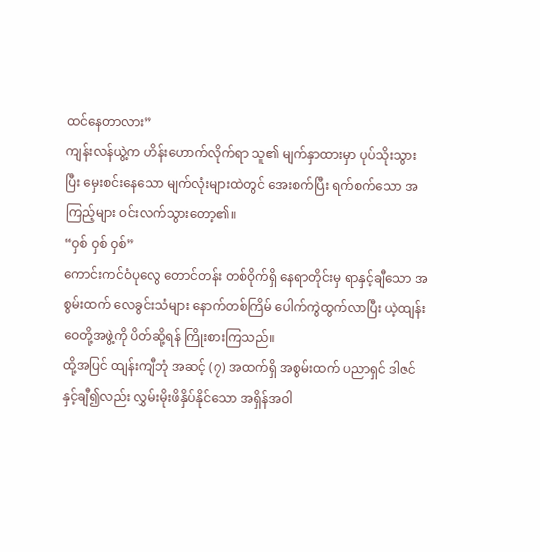ထင်နေတာလား”
ကျန်းလန်ယွဲ့က ဟိန်းဟောက်လိုက်ရာ သူ၏ မျက်နှာထားမှာ ပုပ်သိုးသွားပြီး မှေးစင်းနေသော မျက်လုံးများထဲတွင် အေးစက်ပြီး ရက်စက်သော အကြည့်များ ဝင်းလက်သွားတော့၏။
“ဝှစ် ဝှစ် ဝှစ်”
ကောင်းကင်ဝံပုလွေ တောင်တန်း တစ်ဝိုက်ရှိ နေရာတိုင်းမှ ရာနှင့်ချီသော အစွမ်းထက် လေခွင်းသံများ နောက်တစ်ကြိမ် ပေါက်ကွဲထွက်လာပြီး ယဲ့ထျန်းဝေတို့အဖွဲ့ကို ပိတ်ဆို့ရန် ကြိုးစားကြသည်။
ထို့အပြင် ထျန်းကျီဘုံ အဆင့် (၇) အထက်ရှိ အစွမ်းထက် ပညာရှင် ဒါဇင်နှင့်ချီ၍လည်း လွှမ်းမိုးဖိနှိပ်နိုင်သော အရှိန်အဝါ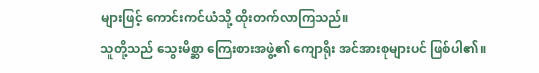များဖြင့် ကောင်းကင်ယံသို့ ထိုးတက်လာကြသည်။
သူတို့သည် သွေးမိစ္ဆာ ကြေးစားအဖွဲ့၏ ကျောရိုး အင်အားစုများပင် ဖြစ်ပါ၏။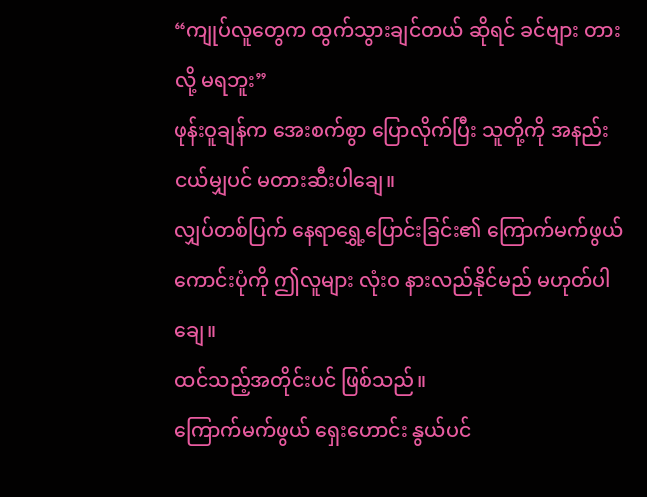“ကျုပ်လူတွေက ထွက်သွားချင်တယ် ဆိုရင် ခင်ဗျား တားလို့ မရဘူး”
ဖုန်းဝူချန်က အေးစက်စွာ ပြောလိုက်ပြီး သူတို့ကို အနည်းငယ်မျှပင် မတားဆီးပါချေ။
လျှပ်တစ်ပြက် နေရာရွှေ့ပြောင်းခြင်း၏ ကြောက်မက်ဖွယ်ကောင်းပုံကို ဤလူများ လုံးဝ နားလည်နိုင်မည် မဟုတ်ပါချေ။
ထင်သည့်အတိုင်းပင် ဖြစ်သည်။
ကြောက်မက်ဖွယ် ရှေးဟောင်း နွယ်ပင်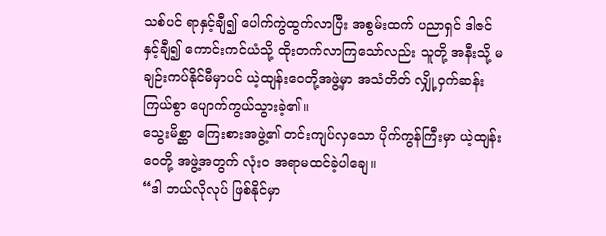သစ်ပင် ရာနှင့်ချီ၍ ပေါက်ကွဲထွက်လာပြီး အစွမ်းထက် ပညာရှင် ဒါဇင်နှင့်ချီ၍ ကောင်းကင်ယံသို့ ထိုးတက်လာကြသော်လည်း သူတို့ အနီးသို့ မချဉ်းကပ်နိုင်မီမှာပင် ယဲ့ထျန်းဝေတို့အဖွဲ့မှာ အသံတိတ် လျှို့ဝှက်ဆန်းကြယ်စွာ ပျောက်ကွယ်သွားခဲ့၏။
သွေးမိစ္ဆာ ကြေးစားအဖွဲ့၏ တင်းကျပ်လှသော ပိုက်ကွန်ကြီးမှာ ယဲ့ထျန်းဝေတို့ အဖွဲ့အတွက် လုံးဝ အရာမထင်ခဲ့ပါချေ။
“ဒါ ဘယ်လိုလုပ် ဖြစ်နိုင်မှာ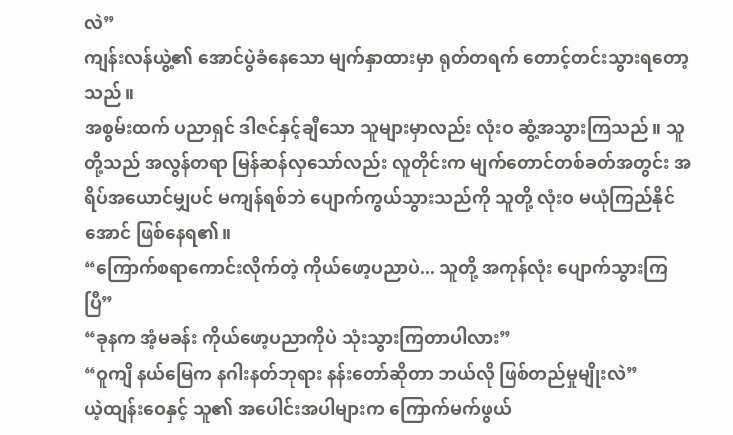လဲ”
ကျန်းလန်ယွဲ့၏ အောင်ပွဲခံနေသော မျက်နှာထားမှာ ရုတ်တရက် တောင့်တင်းသွားရတော့သည်။
အစွမ်းထက် ပညာရှင် ဒါဇင်နှင့်ချီသော သူများမှာလည်း လုံးဝ ဆွံ့အသွားကြသည်။ သူတို့သည် အလွန်တရာ မြန်ဆန်လှသော်လည်း လူတိုင်းက မျက်တောင်တစ်ခတ်အတွင်း အရိပ်အယောင်မျှပင် မကျန်ရစ်ဘဲ ပျောက်ကွယ်သွားသည်ကို သူတို့ လုံးဝ မယုံကြည်နိုင်အောင် ဖြစ်နေရ၏။
“ကြောက်စရာကောင်းလိုက်တဲ့ ကိုယ်ဖော့ပညာပဲ... သူတို့ အကုန်လုံး ပျောက်သွားကြပြီ”
“ခုနက အံ့မခန်း ကိုယ်ဖော့ပညာကိုပဲ သုံးသွားကြတာပါလား”
“ဝူကျိ နယ်မြေက နဂါးနတ်ဘုရား နန်းတော်ဆိုတာ ဘယ်လို ဖြစ်တည်မှုမျိုးလဲ”
ယဲ့ထျန်းဝေနှင့် သူ၏ အပေါင်းအပါများက ကြောက်မက်ဖွယ်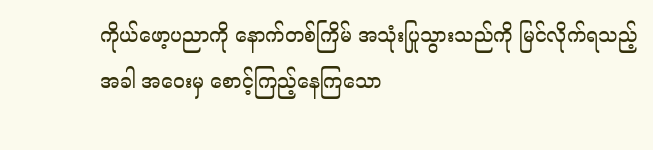ကိုယ်ဖော့ပညာကို နောက်တစ်ကြိမ် အသုံးပြုသွားသည်ကို မြင်လိုက်ရသည့်အခါ အဝေးမှ စောင့်ကြည့်နေကြသော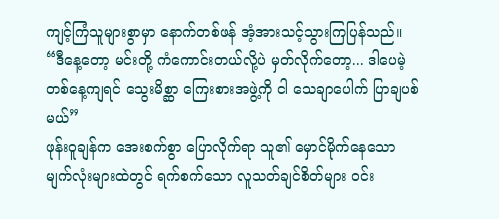ကျင့်ကြံသူများစွာမှာ နောက်တစ်ဖန် အံ့အားသင့်သွားကြပြန်သည်။
“ဒီနေ့တော့ မင်းတို့ ကံကောင်းတယ်လို့ပဲ မှတ်လိုက်တော့... ဒါပေမဲ့ တစ်နေ့ကျရင် သွေးမိစ္ဆာ ကြေးစားအဖွဲ့ကို ငါ သေချာပေါက် ပြာချပစ်မယ်”
ဖုန်းဝူချန်က အေးစက်စွာ ပြောလိုက်ရာ သူ၏ မှောင်မိုက်နေသော မျက်လုံးများထဲတွင် ရက်စက်သော လူသတ်ချင်စိတ်များ ဝင်း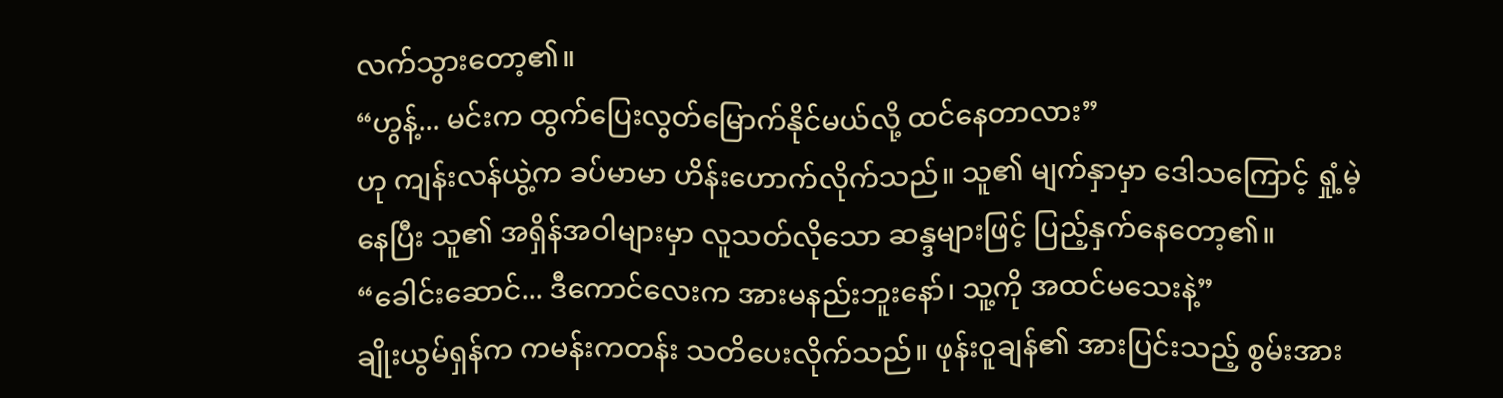လက်သွားတော့၏။
“ဟွန့်... မင်းက ထွက်ပြေးလွတ်မြောက်နိုင်မယ်လို့ ထင်နေတာလား”
ဟု ကျန်းလန်ယွဲ့က ခပ်မာမာ ဟိန်းဟောက်လိုက်သည်။ သူ၏ မျက်နှာမှာ ဒေါသကြောင့် ရှုံ့မဲ့နေပြီး သူ၏ အရှိန်အဝါများမှာ လူသတ်လိုသော ဆန္ဒများဖြင့် ပြည့်နှက်နေတော့၏။
“ခေါင်းဆောင်... ဒီကောင်လေးက အားမနည်းဘူးနော်၊ သူ့ကို အထင်မသေးနဲ့”
ချိုးယွမ်ရှန်က ကမန်းကတန်း သတိပေးလိုက်သည်။ ဖုန်းဝူချန်၏ အားပြင်းသည့် စွမ်းအား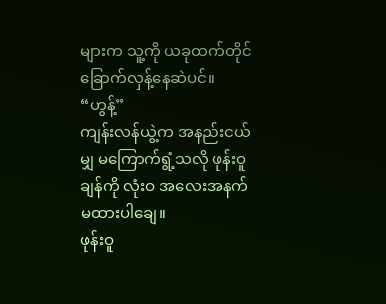များက သူ့ကို ယခုထက်တိုင် ခြောက်လှန့်နေဆဲပင်။
“ဟွန့်”
ကျန်းလန်ယွဲ့က အနည်းငယ်မျှ မကြောက်ရွံ့သလို ဖုန်းဝူချန်ကို လုံးဝ အလေးအနက် မထားပါချေ။
ဖုန်းဝူ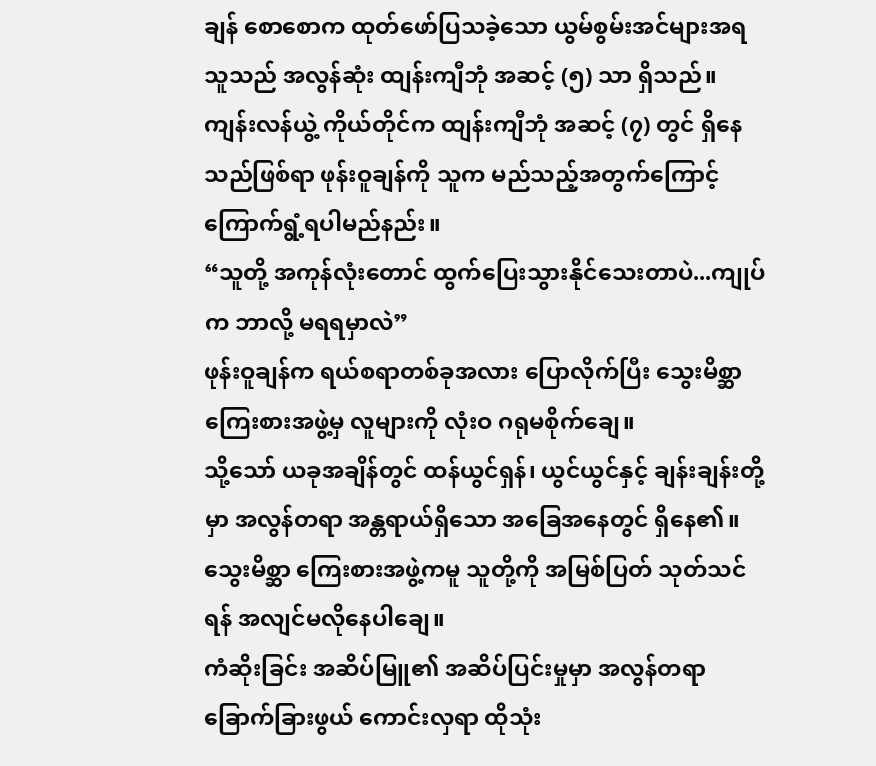ချန် စောစောက ထုတ်ဖော်ပြသခဲ့သော ယွမ်စွမ်းအင်များအရ သူသည် အလွန်ဆုံး ထျန်းကျီဘုံ အဆင့် (၅) သာ ရှိသည်။ ကျန်းလန်ယွဲ့ ကိုယ်တိုင်က ထျန်းကျီဘုံ အဆင့် (၇) တွင် ရှိနေသည်ဖြစ်ရာ ဖုန်းဝူချန်ကို သူက မည်သည့်အတွက်ကြောင့် ကြောက်ရွံ့ရပါမည်နည်း။
“သူတို့ အကုန်လုံးတောင် ထွက်ပြေးသွားနိုင်သေးတာပဲ...ကျုပ်က ဘာလို့ မရရမှာလဲ”
ဖုန်းဝူချန်က ရယ်စရာတစ်ခုအလား ပြောလိုက်ပြီး သွေးမိစ္ဆာ ကြေးစားအဖွဲ့မှ လူများကို လုံးဝ ဂရုမစိုက်ချေ။
သို့သော် ယခုအချိန်တွင် ထန်ယွင်ရှန်၊ ယွင်ယွင်နှင့် ချန်းချန်းတို့မှာ အလွန်တရာ အန္တရာယ်ရှိသော အခြေအနေတွင် ရှိနေ၏။
သွေးမိစ္ဆာ ကြေးစားအဖွဲ့ကမူ သူတို့ကို အမြစ်ပြတ် သုတ်သင်ရန် အလျင်မလိုနေပါချေ။
ကံဆိုးခြင်း အဆိပ်မြူ၏ အဆိပ်ပြင်းမှုမှာ အလွန်တရာ ခြောက်ခြားဖွယ် ကောင်းလှရာ ထိုသုံး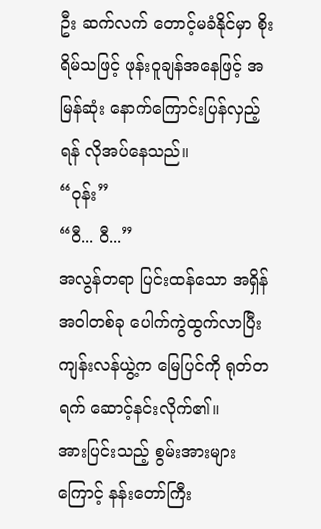ဦး ဆက်လက် တောင့်မခံနိုင်မှာ စိုးရိမ်သဖြင့် ဖုန်းဝူချန်အနေဖြင့် အမြန်ဆုံး နောက်ကြောင်းပြန်လှည့်ရန် လိုအပ်နေသည်။
“ဝုန်း”
“ဝီ... ဝီ...”
အလွန်တရာ ပြင်းထန်သော အရှိန်အဝါတစ်ခု ပေါက်ကွဲထွက်လာပြီး ကျန်းလန်ယွဲ့က မြေပြင်ကို ရုတ်တရက် ဆောင့်နင်းလိုက်၏။
အားပြင်းသည့် စွမ်းအားများကြောင့် နန်းတော်ကြီး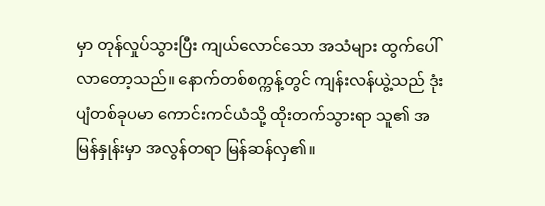မှာ တုန်လှုပ်သွားပြီး ကျယ်လောင်သော အသံများ ထွက်ပေါ်လာတော့သည်။ နောက်တစ်စက္ကန့်တွင် ကျန်းလန်ယွဲ့သည် ဒုံးပျံတစ်ခုပမာ ကောင်းကင်ယံသို့ ထိုးတက်သွားရာ သူ၏ အမြန်နှုန်းမှာ အလွန်တရာ မြန်ဆန်လှ၏။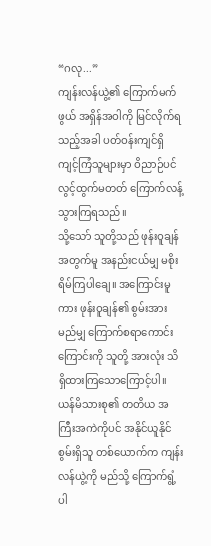“ဂလု...”
ကျန်းလန်ယွဲ့၏ ကြောက်မက်ဖွယ် အရှိန်အဝါကို မြင်လိုက်ရသည့်အခါ ပတ်ဝန်းကျင်ရှိ ကျင့်ကြံသူများမှာ ဝိညာဉ်ပင် လွင့်ထွက်မတတ် ကြောက်လန့်သွားကြရသည်။
သို့သော် သူတို့သည် ဖုန်းဝူချန်အတွက်မူ အနည်းငယ်မျှ မစိုးရိမ်ကြပါချေ။ အကြောင်းမူကား ဖုန်းဝူချန်၏ စွမ်းအား မည်မျှ ကြောက်စရာကောင်းကြောင်းကို သူတို့ အားလုံး သိရှိထားကြသောကြောင့်ပါ။
ယန်မိသားစု၏ တတိယ အကြီးအကဲကိုပင် အနိုင်ယူနိုင်စွမ်းရှိသူ တစ်ယောက်က ကျန်းလန်ယွဲ့ကို မည်သို့ ကြောက်ရွံ့ပါ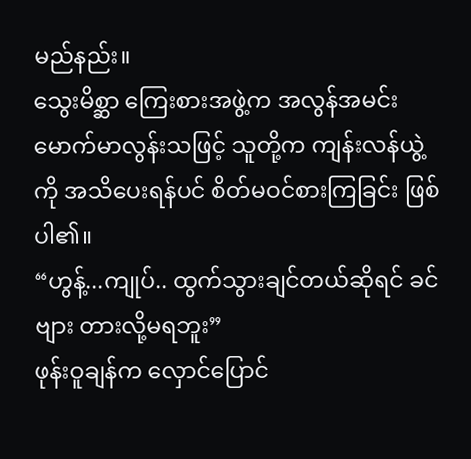မည်နည်း။
သွေးမိစ္ဆာ ကြေးစားအဖွဲ့က အလွန်အမင်း မောက်မာလွန်းသဖြင့် သူတို့က ကျန်းလန်ယွဲ့ကို အသိပေးရန်ပင် စိတ်မဝင်စားကြခြင်း ဖြစ်ပါ၏။
“ဟွန့်...ကျုပ်.. ထွက်သွားချင်တယ်ဆိုရင် ခင်ဗျား တားလို့မရဘူး”
ဖုန်းဝူချန်က လှောင်ပြောင်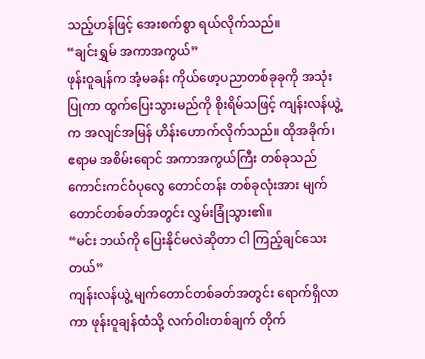သည့်ဟန်ဖြင့် အေးစက်စွာ ရယ်လိုက်သည်။
“ချင်းရွှမ် အကာအကွယ်”
ဖုန်းဝူချန်က အံ့မခန်း ကိုယ်ဖော့ပညာတစ်ခုခုကို အသုံးပြုကာ ထွက်ပြေးသွားမည်ကို စိုးရိမ်သဖြင့် ကျန်းလန်ယွဲ့က အလျင်အမြန် ဟိန်းဟောက်လိုက်သည်။ ထိုအခိုက်၊ ဧရာမ အစိမ်းရောင် အကာအကွယ်ကြီး တစ်ခုသည် ကောင်းကင်ဝံပုလွေ တောင်တန်း တစ်ခုလုံးအား မျက်တောင်တစ်ခတ်အတွင်း လွှမ်းခြုံသွား၏။
“မင်း ဘယ်ကို ပြေးနိုင်မလဲဆိုတာ ငါ ကြည့်ချင်သေးတယ်”
ကျန်းလန်ယွဲ့ မျက်တောင်တစ်ခတ်အတွင်း ရောက်ရှိလာကာ ဖုန်းဝူချန်ထံသို့ လက်ဝါးတစ်ချက် တိုက်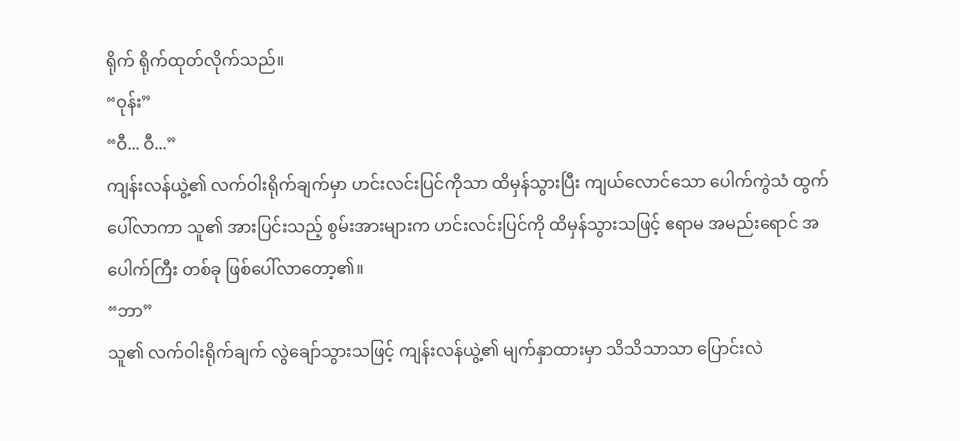ရိုက် ရိုက်ထုတ်လိုက်သည်။
“ဝုန်း”
“ဝီ... ဝီ...”
ကျန်းလန်ယွဲ့၏ လက်ဝါးရိုက်ချက်မှာ ဟင်းလင်းပြင်ကိုသာ ထိမှန်သွားပြီး ကျယ်လောင်သော ပေါက်ကွဲသံ ထွက်ပေါ်လာကာ သူ၏ အားပြင်းသည့် စွမ်းအားများက ဟင်းလင်းပြင်ကို ထိမှန်သွားသဖြင့် ဧရာမ အမည်းရောင် အပေါက်ကြီး တစ်ခု ဖြစ်ပေါ်လာတော့၏။
“ဘာ”
သူ၏ လက်ဝါးရိုက်ချက် လွဲချော်သွားသဖြင့် ကျန်းလန်ယွဲ့၏ မျက်နှာထားမှာ သိသိသာသာ ပြောင်းလဲ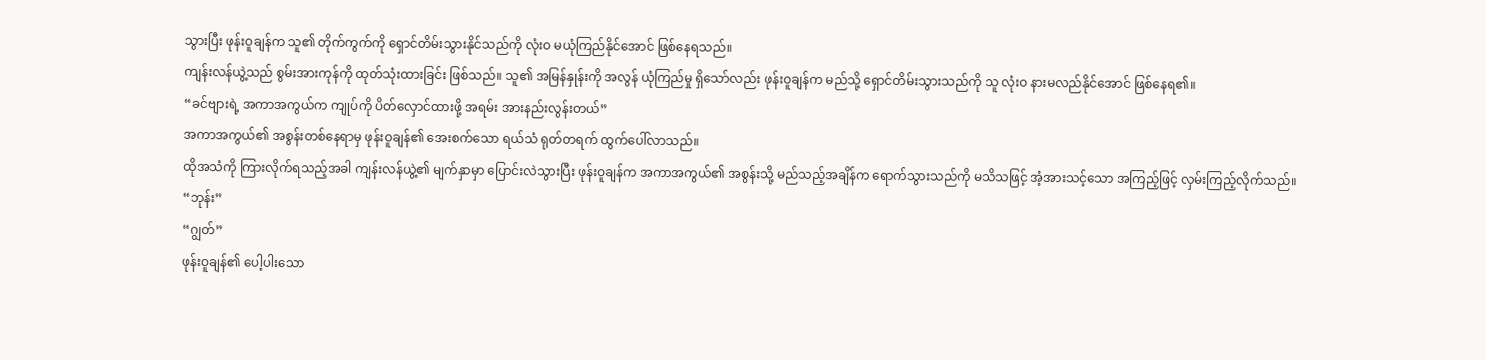သွားပြီး ဖုန်းဝူချန်က သူ၏ တိုက်ကွက်ကို ရှောင်တိမ်းသွားနိုင်သည်ကို လုံးဝ မယုံကြည်နိုင်အောင် ဖြစ်နေရသည်။
ကျန်းလန်ယွဲ့သည် စွမ်းအားကုန်ကို ထုတ်သုံးထားခြင်း ဖြစ်သည်။ သူ၏ အမြန်နှုန်းကို အလွန် ယုံကြည်မှု ရှိသော်လည်း ဖုန်းဝူချန်က မည်သို့ ရှောင်တိမ်းသွားသည်ကို သူ လုံးဝ နားမလည်နိုင်အောင် ဖြစ်နေရ၏။
“ခင်ဗျားရဲ့ အကာအကွယ်က ကျုပ်ကို ပိတ်လှောင်ထားဖို့ အရမ်း အားနည်းလွန်းတယ်”
အကာအကွယ်၏ အစွန်းတစ်နေရာမှ ဖုန်းဝူချန်၏ အေးစက်သော ရယ်သံ ရုတ်တရက် ထွက်ပေါ်လာသည်။
ထိုအသံကို ကြားလိုက်ရသည့်အခါ ကျန်းလန်ယွဲ့၏ မျက်နှာမှာ ပြောင်းလဲသွားပြီး ဖုန်းဝူချန်က အကာအကွယ်၏ အစွန်းသို့ မည်သည့်အချိန်က ရောက်သွားသည်ကို မသိသဖြင့် အံ့အားသင့်သော အကြည့်ဖြင့် လှမ်းကြည့်လိုက်သည်။
“ဘုန်း”
“ဂျွတ်”
ဖုန်းဝူချန်၏ ပေါ့ပါးသော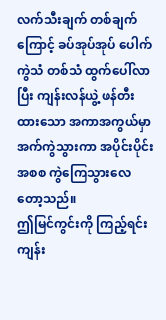လက်သီးချက် တစ်ချက်ကြောင့် ခပ်အုပ်အုပ် ပေါက်ကွဲသံ တစ်သံ ထွက်ပေါ်လာပြီး ကျန်းလန်ယွဲ့ ဖန်တီးထားသော အကာအကွယ်မှာ အက်ကွဲသွားကာ အပိုင်းပိုင်း အစစ ကွဲကြေသွားလေတော့သည်။
ဤမြင်ကွင်းကို ကြည့်ရင်း ကျန်း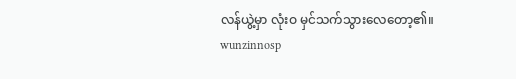လန်ယွဲ့မှာ လုံးဝ မှင်သက်သွားလေတော့၏။
wunzinnosp